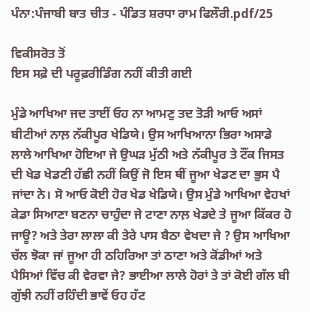ਪੰਨਾ:ਪੰਜਾਬੀ ਬਾਤ ਚੀਤ - ਪੰਡਿਤ ਸ਼ਰਧਾ ਰਾਮ ਫਿਲੌਰੀ.pdf/25

ਵਿਕੀਸਰੋਤ ਤੋਂ
ਇਸ ਸਫ਼ੇ ਦੀ ਪਰੂਫ਼ਰੀਡਿੰਗ ਨਹੀਂ ਕੀਤੀ ਗਈ

ਮੁੰਡੇ ਆਖਿਆ ਜਦ ਤਾਈਂ ਓਹ ਨਾ ਆਮਣੁ ਤਦ ਤੋੜੀ ਆਓ ਅਸਾਂ ਬੀਟੀਆਂ ਨਾਲ਼ ਨੱਕੀਪੂਰ ਖੇਡਿਯੇ। ਉਸ ਆਖਿਆਨਾ ਭਿਰਾ ਅਸਾਡੇ ਲਾਲੇ ਆਖਿਆ ਹੋਇਆ ਜੇ ਉਘੜ ਮੁੱਠੀ ਅਤੇ ਨੱਕੀਪੂਰ ਤੇ ਟੌਂਕ ਜਿਸਤ ਦੀ ਖੇਡ ਖੇਡਣੀ ਹੱਛੀ ਨਹੀਂ ਕਿਉਂ ਜੋ ਇਸ ਥੀਂ ਜੂਆ ਖੇਡਣ ਦਾ ਭੁਸ ਪੈ ਜਾਂਦਾ ਨੇ। ਸੋ ਆਓ ਕੋਈ ਹੋਰ ਖੇਡ ਖੇਡਿਯੇ। ਉਸ ਮੁੰਡੇ ਆਖਿਆ ਵੇਹਖਾਂ ਕੇਡਾ ਸਿਆਣਾ ਬਣਨਾ ਚਾਹੁੰਦਾ ਜੇ ਟਾਣਾ ਨਾਲ਼ ਖੇਡਦੇ ਤੇ ਜੂਆ ਕਿੱਕਰ ਹੋ ਜਾਊ? ਅਤੇ ਤੇਰਾ ਲਾਲਾ ਕੀ ਤੇਰੇ ਪਾਸ ਬੈਠਾ ਵੇਖਦਾ ਜੇ ? ਉਸ ਆਖਿਆ ਚੱਲ ਝੋਕਾ ਜਾਂ ਜੂਆ ਹੀ ਠਹਿਰਿਆ ਤਾਂ ਠਾਣਾ ਅਤੇ ਕੋਂਡੀਆਂ ਅਤੇ ਪੈਸਿਆਂ ਵਿੱਚ ਕੀ ਵੇਰਵਾ ਜੇ? ਭਾਈਆ ਲਾਲੇ ਹੋਰਾਂ ਤੇ ਤਾਂ ਕੋਈ ਗੱਲ ਬੀ ਗੁੱਝੀ ਨਹੀਂ ਰਹਿੰਦੀ ਭਾਵੇਂ ਓਹ ਹੱਟ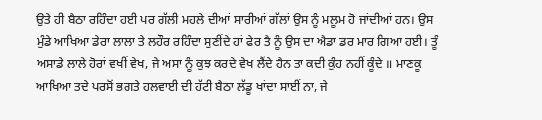ਉਤੇ ਹੀ ਬੈਠਾ ਰਹਿੰਦਾ ਹਈ ਪਰ ਗੱਲੀ ਮਹਲੇ ਦੀਆਂ ਸਾਰੀਆਂ ਗੱਲਾਂ ਉਸ ਨੂੰ ਮਲੂਮ ਹੋ ਜਾਂਦੀਆਂ ਹਨ। ਉਸ ਮੁੰਡੇ ਆਖਿਆ ਡੇਰਾ ਲਾਲਾ ਤੇ ਲਹੌਰ ਰਹਿੰਦਾ ਸੁਣੀਂਦੇ ਹਾਂ ਫੇਰ ਤੈ ਨੂੰ ਉਸ ਦਾ ਐਡਾ ਡਰ ਮਾਰ ਗਿਆ ਹਈ। ਤੂੰ ਅਸਾਡੇ ਲਾਲੇ ਹੋਰਾਂ ਵਖੀਂ ਵੇਖ, ਜੇ ਅਸਾ ਨੂੰ ਕੁਝ ਕਰਦੇ ਵੇਖ ਲੈਂਦੇ ਹੈਨ ਤਾ ਕਦੀ ਕੁੰਹ ਨਹੀਂ ਕੂੰਦੇ ॥ ਮਾਣਕੂ ਆਖਿਆ ਤਦੇ ਪਰਸੋਂ ਭਗਤੇ ਹਲਵਾਈ ਦੀ ਹੱਟੀ ਬੈਠਾ ਲੱਡੂ ਖਾਂਦਾ ਸਾਈਂ ਨਾ, ਜੇ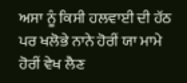ਅਸਾ ਨੂੰ ਕਿਸੀ ਹਲਵਾਈ ਦੀ ਹੱਠ ਪਰ ਖਲੋਭੇ ਨਾਨੇ ਹੋਰੀਂ ਯਾ ਮਾਮੇ ਹੋਰੀਂ ਵੇਖ ਲੈਣ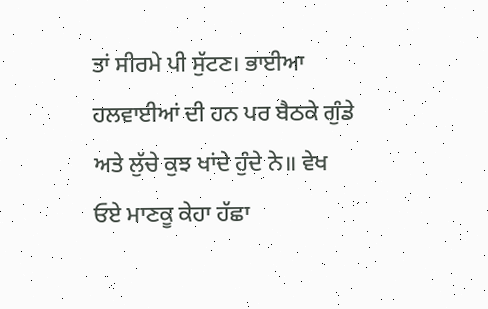ਤਾਂ ਸੀਰਮੇ ਪੀ ਸੁੱਟਣ। ਭਾਈਆ ਹਲਵਾਈਆਂ ਦੀ ਹਨ ਪਰ ਬੈਠਕੇ ਗੁੰਡੇ ਅਤੇ ਲੁੱਚੇ ਕੁਝ ਖਾਂਦੇ ਹੁੰਦੇ ਨੇ॥ ਵੇਖ ਓਏ ਮਾਣਕੂ ਕੇਹਾ ਹੱਛਾ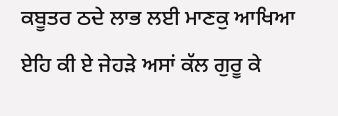ਕਬੂਤਰ ਠਦੇ ਲਾਭ ਲਈ ਮਾਣਕੁ ਆਖਿਆ ਏਹਿ ਕੀ ਏ ਜੇਹੜੇ ਅਸਾਂ ਕੱਲ ਗੁਰੂ ਕੇ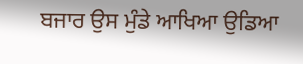ਬਜਾਰ ਉਸ ਮੁੰਡੇ ਆਖਿਆ ਉਡਿਆ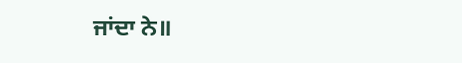ਜਾਂਦਾ ਨੇ॥